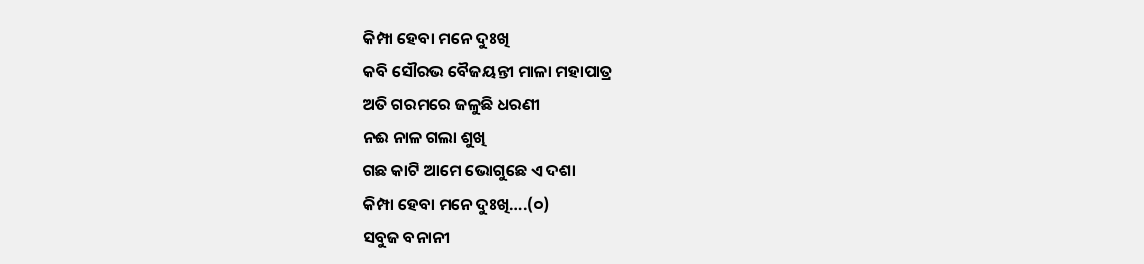କିମ୍ପା ହେବା ମନେ ଦୁଃଖି
କବି ସୌରଭ ବୈଜୟନ୍ତୀ ମାଳା ମହାପାତ୍ର
ଅତି ଗରମରେ ଜଳୁଛି ଧରଣୀ
ନଈ ନାଳ ଗଲା ଶୁଖି
ଗଛ କାଟି ଆମେ ଭୋଗୁଛେ ଏ ଦଶା
କିମ୍ପା ହେବା ମନେ ଦୁଃଖି….(୦)
ସବୁଜ ବନାନୀ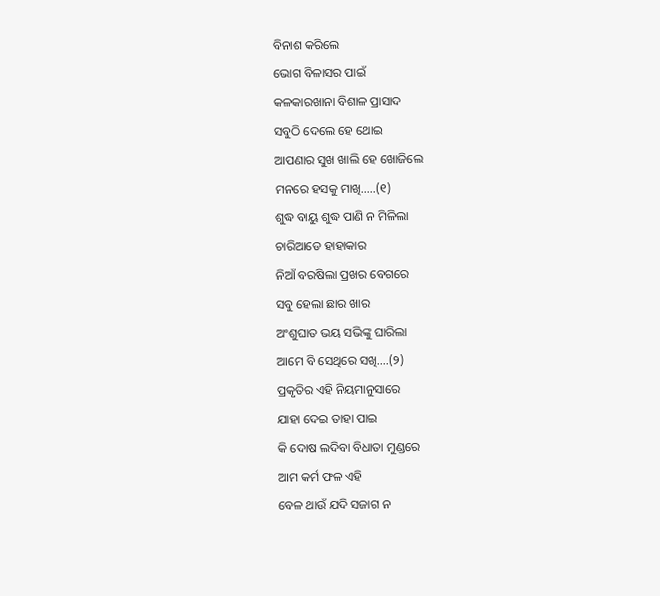ବିନାଶ କରିଲେ
ଭୋଗ ବିଳାସର ପାଇଁ
କଳକାରଖାନା ବିଶାଳ ପ୍ରାସାଦ
ସବୁଠି ଦେଲେ ହେ ଥୋଇ
ଆପଣାର ସୁଖ ଖାଲି ହେ ଖୋଜିଲେ
ମନରେ ହସକୁ ମାଖି…..(୧)
ଶୁଦ୍ଧ ବାୟୁ ଶୁଦ୍ଧ ପାଣି ନ ମିଳିଲା
ଚାରିଆଡେ ହାହାକାର
ନିଆଁ ବରଷିଲା ପ୍ରଖର ବେଗରେ
ସବୁ ହେଲା ଛାର ଖାର
ଅଂଶୁଘାତ ଭୟ ସଭିଙ୍କୁ ଘାରିଲା
ଆମେ ବି ସେଥିରେ ସଖି….(୨)
ପ୍ରକୃତିର ଏହି ନିୟମାନୁସାରେ
ଯାହା ଦେଇ ତାହା ପାଇ
କି ଦୋଷ ଲଦିବା ବିଧାତା ମୁଣ୍ଡରେ
ଆମ କର୍ମ ଫଳ ଏହି
ବେଳ ଥାଉଁ ଯଦି ସଜାଗ ନ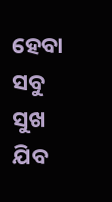ହେବା
ସବୁ ସୁଖ ଯିବ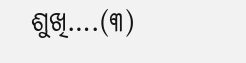ଶୁଖି….(୩)